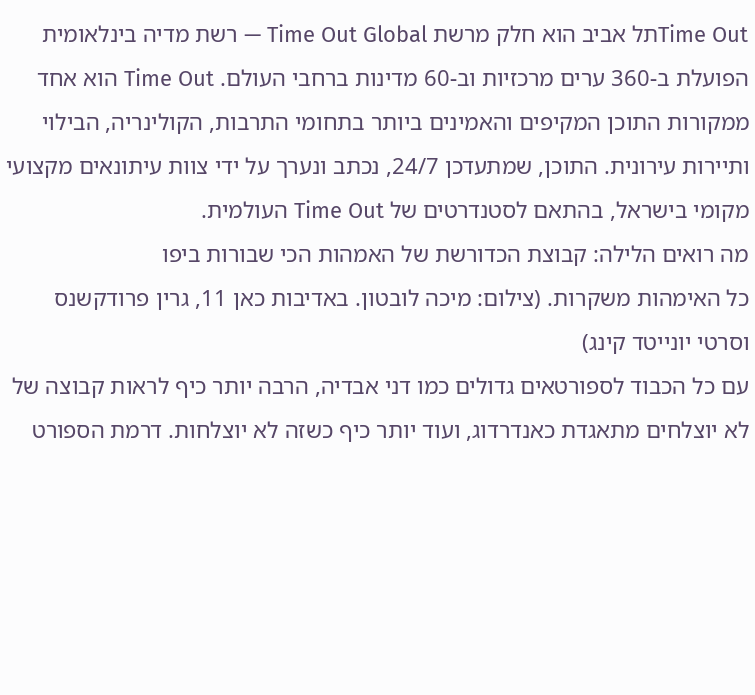Time Outתל אביב הוא חלק מרשת Time Out Global — רשת מדיה בינלאומית הפועלת ב-360 ערים מרכזיות וב-60 מדינות ברחבי העולם. Time Out הוא אחד ממקורות התוכן המקיפים והאמינים ביותר בתחומי התרבות, הקולינריה, הבילוי ותיירות עירונית. התוכן, שמתעדכן 24/7, נכתב ונערך על ידי צוות עיתונאים מקצועי מקומי בישראל, בהתאם לסטנדרטים של Time Out העולמית.
מה רואים הלילה: קבוצת הכדורשת של האמהות הכי שבורות ביפו
כל האימהות משקרות. (צילום: מיכה לובטון. באדיבות כאן 11, גרין פרודקשנס וסרטי יונייטד קינג)
עם כל הכבוד לספורטאים גדולים כמו דני אבדיה, הרבה יותר כיף לראות קבוצה של לא יוצלחים מתאגדת כאנדרדוג, ועוד יותר כיף כשזה לא יוצלחות. דרמת הספורט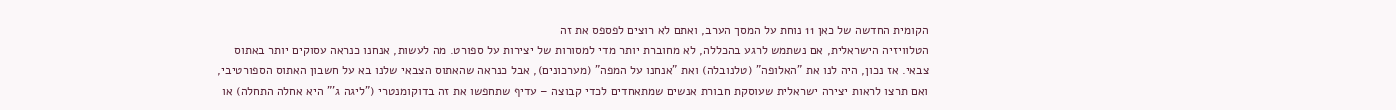הקומית החדשה של כאן 11 נוחת על המסך הערב, ואתם לא רוצים לפספס את זה
הטלוויזיה הישראלית, אם נשתמש לרגע בהכללה, לא מחוברת יותר מדי למסורות של יצירות על ספורט. מה לעשות, אנחנו כנראה עסוקים יותר באתוס צבאי. אז נכון, היה לנו את "האלופה" (טלנובלה) ואת "אנחנו על המפה" (מערכונים), אבל כנראה שהאתוס הצבאי שלנו בא על חשבון האתוס הספורטיבי, ואם תרצו לראות יצירה ישראלית שעוסקת חבורת אנשים שמתאחדים לכדי קבוצה – עדיף שתחפשו את זה בדוקומנטרי ("ליגה ג'" היא אחלה התחלה) או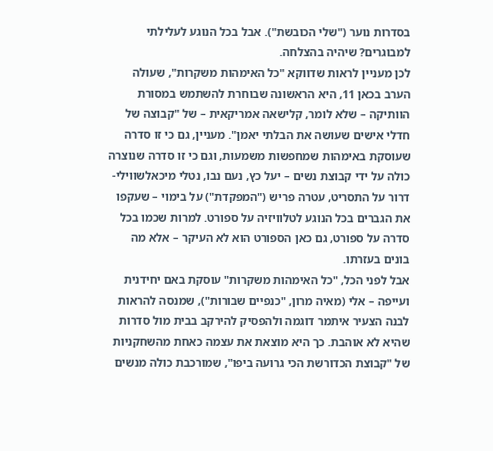בסדרות נוער ("שלי הכובשת"). אבל בכל הנוגע לעלילתי למבוגרים? שיהיה בהצלחה.
לכן מעניין לראות שדווקא "כל האימהות משקרות", שעולה הערב בכאן 11, היא הראשונה שבוחרת להשתמש במסורת הוותיקה – שלא לומר, קלישאה אמריקאית – של "קבוצה של חדלי אישים שעושה את הבלתי יאמן". מעניין, גם כי זו סדרה שעוסקת באימהות שמחפשות משמעות, וגם כי זו סדרה שנוצרה כולה על ידי קבוצת נשים – יעל כץ, נעם נבו, נטלי מיכאלשווילי-דרור על התסריט, עטרה פריש ("המפקדת") על בימוי – שעקפו את הגברים בכל הנוגע לטלוויזיה על ספורט. למרות שכמו בכל סדרה על ספורט, גם כאן הספורט הוא לא העיקר – אלא מה בונים בעזרתו.
אבל לפני הכל, "כל האימהות משקרות" עוסקת באם יחידנית ועייפה – אלי (מאיה מרון, "כנפיים שבורות"), שמנסה להראות לבנה הצעיר איתמר דוגמה ולהפסיק להירקב בבית מול סדרות שהיא לא אוהבת. כך היא מוצאת את עצמה כאחת מהשחקניות של "קבוצת הכדורשת הכי גרועה ביפו", שמורכבת כולה מנשים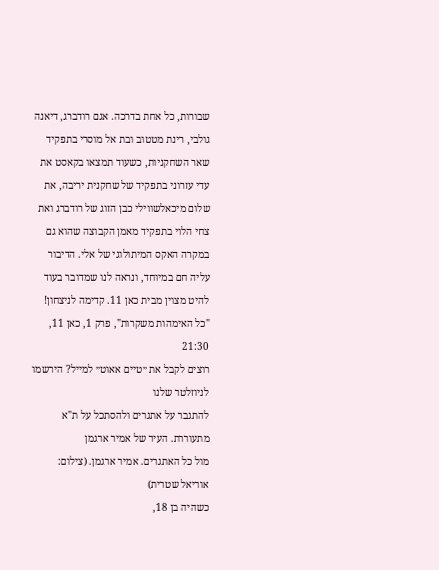שבורות, כל אחת בדרכה. אגם רודברג, דיאנה גולבי, רינת מטטוב ובת אל מוסרי בתפקיד שאר השחקניות, כשעוד תמצאו בקאסט את עדי עזרוני בתפקיד של שחקנית יריבה, את שלום מיכאלשווילי כבן הזוג של רודברג ואת צחי הלוי בתפקיד מאמן הקבוצה שהוא גם במקרה האקס המיתולוגי של אלי. הדיבור עליה חם במיוחד, ונראה לנו שמדובר בעוד להיט מצוין מבית כאן 11. קדימה לניצחון! "כל האימהות משקרות", פרק 1, כאן 11, 21:30
רוצים לקבל את ״טיים אאוט״ למייל? הירשמו לניוזלטר שלנו
להתגבר על אתגרים ולהסתכל על ת"א מתעוררת. העיר של אמיר ארגמן
מול כל האתגרים. אמיר ארגמן. (צילום: אוריאל שטרית)
כשהיה בן 18,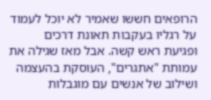הרופאים חששו שאמיר לא יוכל לעמוד על רגליו בעקבות תאונת דרכים ופגיעת ראש קשה. אבל מאז שגילה את עמותת "אתגרים", העוסקת בהעצמה ושילוב של אנשים עם מוגבלות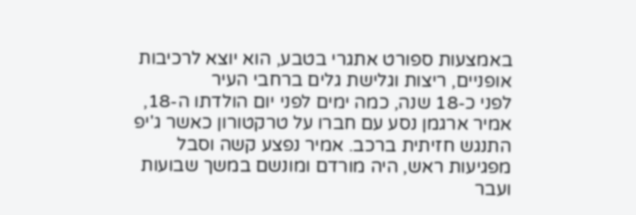באמצעות ספורט אתגרי בטבע, הוא יוצא לרכיבות אופניים, ריצות וגלישת גלים ברחבי העיר
לפני כ-18 שנה, כמה ימים לפני יום הולדתו ה-18, אמיר ארגמן נסע עם חברו על טרקטורון כאשר ג'יפ התנגש חזיתית ברכב. אמיר נפצע קשה וסבל מפגיעות ראש, היה מורדם ומונשם במשך שבועות ועבר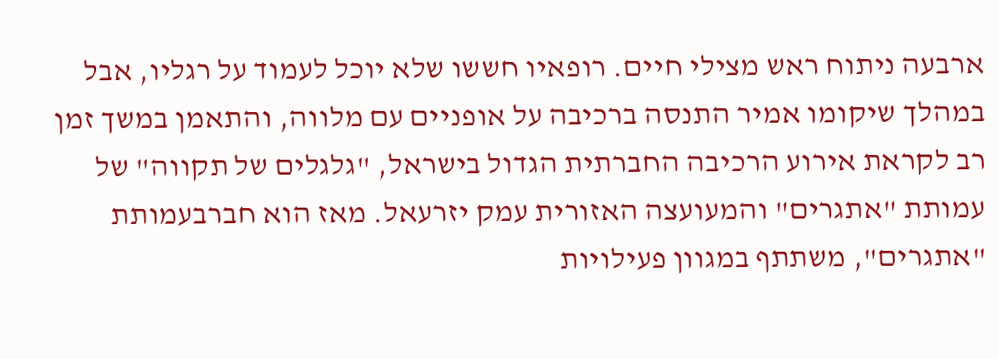ארבעה ניתוח ראש מצילי חיים. רופאיו חששו שלא יוכל לעמוד על רגליו, אבל במהלך שיקומו אמיר התנסה ברכיבה על אופניים עם מלווה, והתאמן במשך זמן רב לקראת אירוע הרכיבה החברתית הגדול בישראל, "גלגלים של תקווה" של עמותת "אתגרים" והמעועצה האזורית עמק יזרעאל. מאז הוא חברבעמותת "אתגרים", משתתף במגוון פעילויות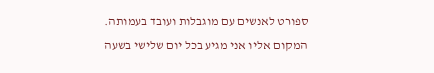ספורט לאנשים עם מוגבלות ועובד בעמותה.
המקום אליו אני מגיע בכל יום שלישי בשעה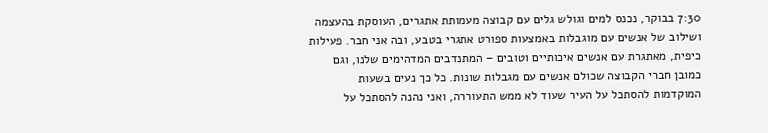7:30 בבוקר, נכנס למים וגולש גלים עם קבוצה מעמותת אתגרים, העוסקת בהעצמה ושילוב של אנשים עם מוגבלות באמצעות ספורט אתגרי בטבע, ובה אני חבר. פעילות כיפית, מאתגרת עם אנשים איכותיים וטובים – המתנדבים המדהימים שלנו, וגם כמובן חברי הקבוצה שכולם אנשים עם מגבלות שונות. כל כך נעים בשעות המוקדמות להסתכל על העיר שעוד לא ממש התעוררה, ואני נהנה להסתכל על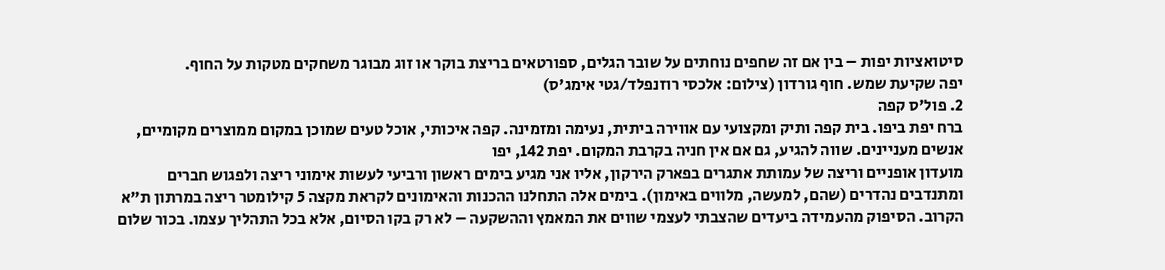סיטואציות יפות – בין אם זה שחפים נוחתים על שובר הגלים, ספורטאים בריצת בוקר או זוג מבוגר משחקים מטקות על החוף.
יפה שקיעת שמש. חוף גורדון (צילום: אלכסי רוזנפלד/גטי אימג'ס)
2. פול'ס קפה
ברח יפת ביפו. בית קפה ותיק ומקצועי עם אווירה ביתית, נעימה ומזמינה. קפה איכותי, אוכל טעים שמוכן במקום ממוצרים מקומיים, אנשים מעניינים. שווה להגיע, גם אם אין חניה בקרבת המקום. יפת 142, יפו
מועדון אופניים וריצה של עמותת אתגרים בפארק הירקון, אליו אני מגיע בימים ראשון ורביעי לעשות אימוני ריצה ולפגוש חברים ומתנדבים נהדרים (שהם, למעשה, מלווים באימון). בימים אלה התחלנו ההכנות והאימונים לקראת מקצה 5 קילומטר ריצה במרתון ת"א הקרוב. הסיפוק מהעמידה ביעדים שהצבתי לעצמי שווים את המאמץ וההשקעה – לא רק בקו הסיום, אלא בכל התהליך עצמו. בכור שלום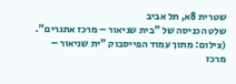שטרית 8א, תל אביב
שלט הכניסה של "בית שניאור – מרכז אתגרים". (צילום: מתוך עמוד הפייסבוק "ית שניאור – מרכז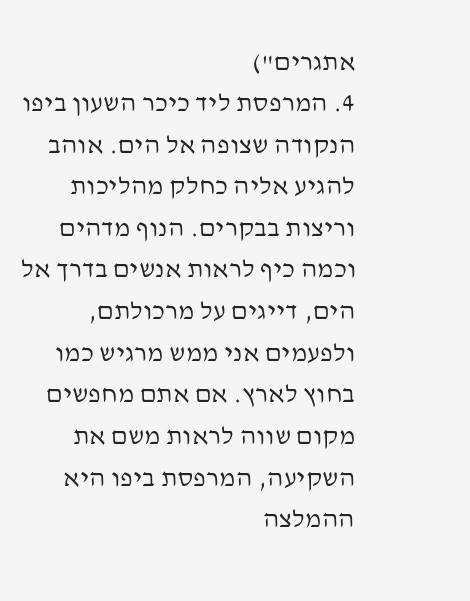אתגרים")
4. המרפסת ליד כיכר השעון ביפו
הנקודה שצופה אל הים. אוהב להגיע אליה כחלק מהליכות וריצות בבקרים. הנוף מדהים וכמה כיף לראות אנשים בדרך אל הים, דייגים על מרכולתם, ולפעמים אני ממש מרגיש כמו בחוץ לארץ. אם אתם מחפשים מקום שווה לראות משם את השקיעה, המרפסת ביפו היא ההמלצה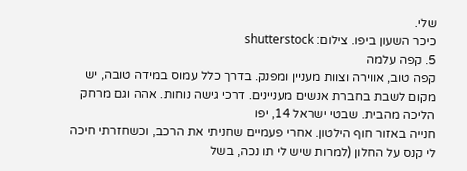שלי.
כיכר השעון ביפו. צילום: shutterstock
5. קפה עלמה
קפה טוב, אווירה וצוות מעניין ומפנק. בדרך כלל עמוס במידה טובה, יש מקום לשבת בחברת אנשים מעניינים. דרכי גישה נוחות. אהה וגם מרחק הליכה מהבית. שבטי ישראל 14, יפו
חנייה באזור חוף הילטון. אחרי פעמיים שחניתי את הרכב, וכשחזרתי חיכה לי קנס על החלון (למרות שיש לי תו נכה, בשל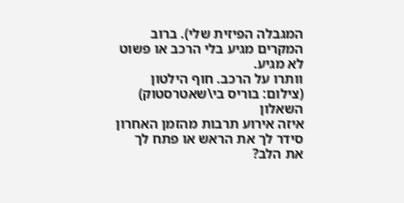המגבלה הפיזית שלי). ברוב המקרים מגיע בלי הרכב או פשוט לא מגיע.
וותרו על הרכב. חוף הילטון (צילום: בוריס בי\שאטרסטוק)
השאלון
איזה אירוע תרבות מהזמן האחרון סידר לך את הראש או פתח לך את הלב?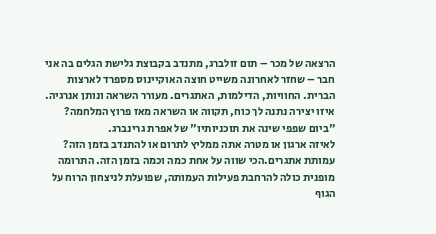הרצאה של מכר – תום זולברג, מתנדב בקבוצת גלישת הגלים בה אני חבר – שחזר לאחרונה משייט חוצה האוקיינוס מספרד לארצות הברית. החוויות, הדילמות, האתגרים. מעורר השראה ונותן אנרגיה.
איזו יצירה נתנה לך כוח, תקווה או השראה מאז פרוץ המלחמה? "ביום שפפי שינה את תוכניותיו" של אפרת גרינברג.
לאיזה ארגון או מטרה אתה ממליץ לתרום או להתנדב בזמן הזה? עמותת אתגרים.הכי שווה על אחת כמה וכמה בזמן הזה. התרומה מופנית כולה להרחבת פעילות העמותה, שפועלת לניצחון הרוח על הגוף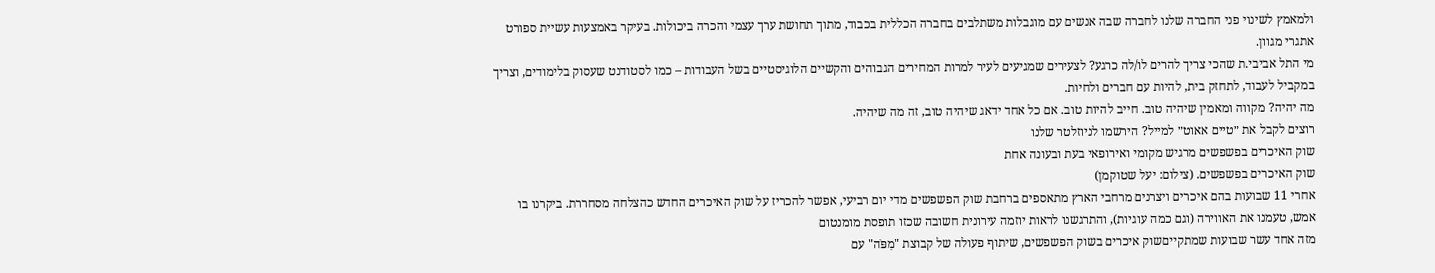ולמאמץ לשינוי פני החברה שלנו לחברה שבה אנשים עם מוגבלות משתלבים בחברה הכללית בכבוד, מתוך תחושת ערך עצמי והכרה ביכולות. בעיקר באמצעות עשיית ספורט אתגרי מגוון.
מי התל אביבי.ת שהכי צריך להרים לו/לה כרגע? לצעירים שמגיעים לעיר למרות המחירים הגבוהים והקשיים הלוגיסטיים בשל העבודות – כמו לסטודנט שעסוק בלימודים, וצריך במקביל לעבוד, לתחזק בית, להיות עם חברים ולחיות.
מה יהיה? מקווה ומאמין שיהיה טוב. חייב להיות טוב. אם כל אחד ידאג שיהיה טוב, זה מה שיהיה.
רוצים לקבל את ״טיים אאוט״ למייל? הירשמו לניוזלטר שלנו
שוק האיכרים בפשפשים מרגיש מקומי ואירופאי בעת ובעונה אחת
שוק האיכרים בפשפשים. (צילום: יעל שטוקמן)
אחרי 11 שבועות בהם איכרים ויצרנים מרחבי הארץ מתאספים ברחבת שוק הפשפשים מדי יום רביעי, אפשר להכריז על שוק האיכרים החדש כהצלחה מסחררת. ביקרנו בו אמש, טעמנו את האווירה (וגם כמה עוגיות), והתרגשנו לראות יוזמה עירונית חשובה שכזו תופסת מומנטום
מזה אחד עשר שבועות שמתקייםשוק איכרים בשוק הפשפשים, שיתוף פעולה של קבוצת "מִפֹּה" עם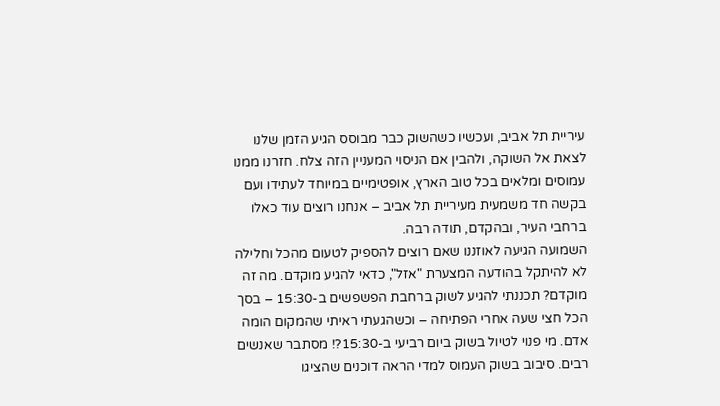עיריית תל אביב, ועכשיו כשהשוק כבר מבוסס הגיע הזמן שלנו לצאת אל השוקה, ולהבין אם הניסוי המעניין הזה צלח. חזרנו ממנו עמוסים ומלאים בכל טוב הארץ, אופטימיים במיוחד לעתידו ועם בקשה חד משמעית מעיריית תל אביב – אנחנו רוצים עוד כאלו ברחבי העיר, ובהקדם, תודה רבה.
השמועה הגיעה לאוזננו שאם רוצים להספיק לטעום מהכל וחלילה לא להיתקל בהודעה המצערת "אזל", כדאי להגיע מוקדם. מה זה מוקדם? תכננתי להגיע לשוק ברחבת הפשפשים ב-15:30 – בסך הכל חצי שעה אחרי הפתיחה – וכשהגעתי ראיתי שהמקום הומה אדם. מי פנוי לטיול בשוק ביום רביעי ב-15:30?! מסתבר שאנשים רבים. סיבוב בשוק העמוס למדי הראה דוכנים שהציגו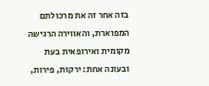בזה אחר זה את מרכולתם המפוארת, והאווירה הרגישה מקומית ואירופאית בעת ובעונה אחת: ירקות, פירות,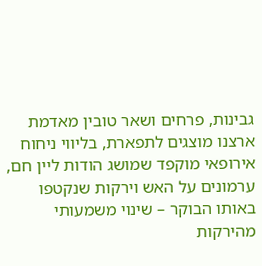גבינות, פרחים ושאר טובין מאדמת ארצנו מוצגים לתפארת, בליווי ניחוח אירופאי מוקפד שמושג הודות ליין חם, ערמונים על האש וירקות שנקטפו באותו הבוקר – שינוי משמעותי מהירקות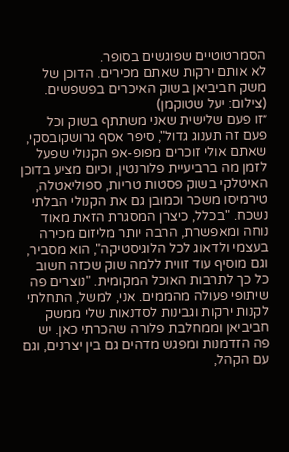הסמרטוטיים שפוגשים בסופר.
לא אותם ירקות שאתם מכירים. הדוכן של משק חביביאן בשוק האיכרים בפשפשים. (צילום: יעל שטוקמן)
״זו פעם שלישית שאני משתתף בשוק וכל פעם זה תענוג גדול", סיפר אסף גרושקובסקי, שאתם אולי זוכרים מפופ-אפ הקנולי שפעל לזמן מה ברביעיית פלורנטין, וכיום מציע בדוכן האיטלקי בשוק פסטות טריות, ספוליאטלה, טירמיסו משכר וכמובן גם את הקנולי הבלתי נשכח. "בכלל, כיצרן המסגרת הזאת מאוד נוחה ומאפשרת, הרבה יותר מליזום מכירה בעצמי ולדאוג לכל הלוגיסטיקה", הוא מסביר, וגם מוסיף עוד זווית ללמה שוק שכזה חשוב כל כך לתרבות האוכל המקומית. "נוצרים פה שיתופי פעולה מהממים. אני, למשל, התחלתי לקנות ירקות וגבינות לסדנאות שלי ממשק חביביאן וממחלבת פלורה שהכרתי כאן. יש פה הזדמנות ומפגש מדהים גם בין יצרנים, וגם עם הקהל,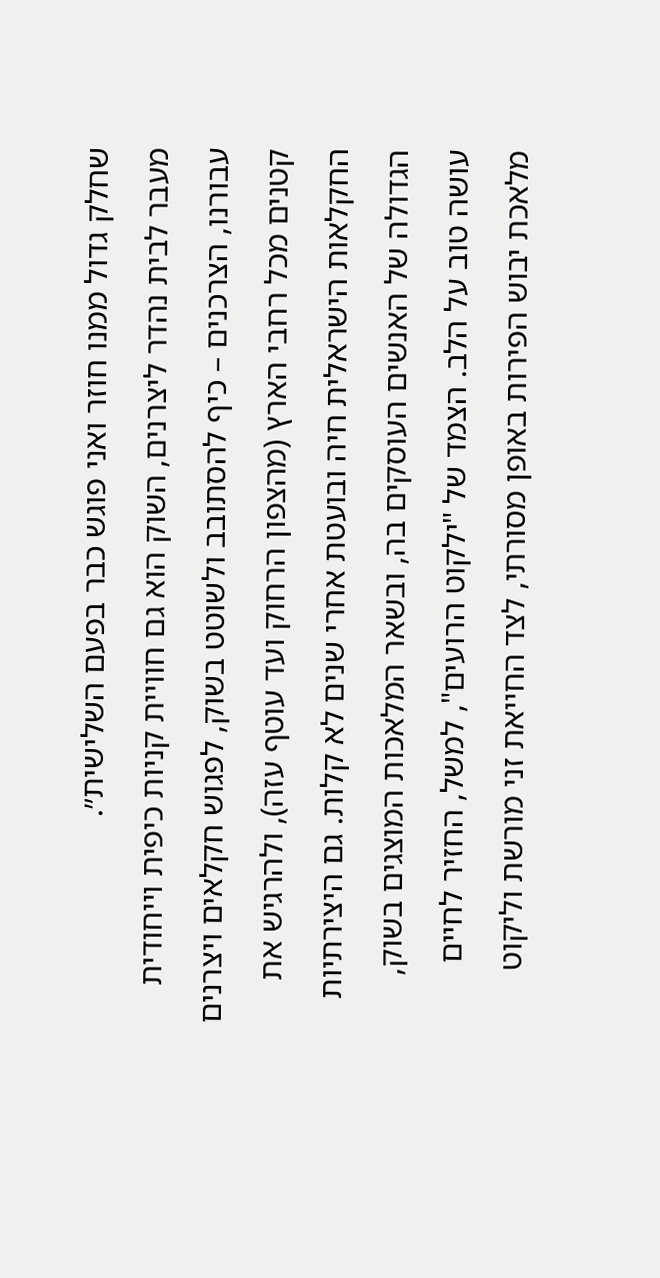שחלק גדול ממנו חוזר ואני פוגש כבר בפעם השלישית״.
מעבר לבית נהדר ליצרנים, השוק הוא גם חוויית קניות כיפית וייחודית עבורנו, הצרכנים – כיף להסתובב ולשוטט בשוק, לפגוש חקלאים ויצרנים קטנים מכל רחבי הארץ (מהצפון הרחוק ועד עוטף עזה), ולהרגיש את החקלאות הישראלית חיה ובועטת אחרי שנים לא קלות. גם היצירתיות הגדולה של האנשים העוסקים בה, ובשאר המלאכות המוצגים בשוק, עושה טוב על הלב. הצמד של "ילקוט הרועים", למשל, החזיר לחיים מלאכת יבוש הפירות באופן מסורתי, לצד החייאת זני מורשת וליקוט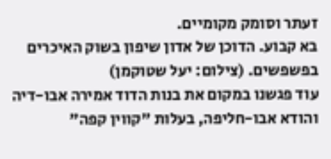זעתר וסומק מקומיים.
בא קבוע. הדוכן של אדון שיפון בשוק האיכרים בפשפשים. (צילום: יעל שטוקמן)
עוד פגשנו במקום את בנות הדוד אמירה אבו-דיה והודא אבו-חליפה, בעלות "קווין קפה"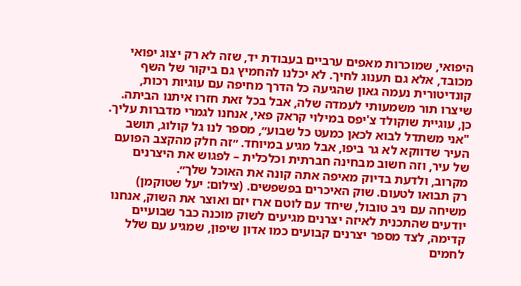היפואי, שמוכרות מאפים ערביים בעבודת יד, שזה לא רק יצוג יפואי מכובד, אלא גם תענוג לחיך. לא יכלנו להחמיץ גם ביקור של השף קונדיטורית נעמה גאון שהגיעה כל הדרך מחיפה עם עוגיות רכות, שיצרו תור משמעותי לעמדה שלה, אבל בכל זאת חזרו איתנו הביתה. כן, עוגיית שוקולד צ'יפס במילוי קראק פאי, אנחנו לגמרי מדברות עליך. "אני משתדל לבוא לכאן כמעט כל שבוע״, מספר לנו גל קולוג, תושב העיר שדווקא לא גר ביפו, אבל מגיע במיוחד. ״זה חלק מהקצב הפועם של עיר, וזה חשוב מבחינה חברתית וכלכלית – לפגוש את היצרנים מקרוב, ולדעת בדיוק מאיפה אתה קונה את האוכל שלך״.
רק תבואו לטעום. שוק האיכרים בפשפשים. (צילום: יעל שטוקמן)
משיחה עם ניב טובול, שיחד עם לוטם ארז יזם ואוצר את השוק, אנחנו יודעים שהתכנית לאיזה יצרנים מגיעים לשוק מוכנה כבר שבועיים קדימה, לצד מספר יצרנים קבועים כמו אדון שיפון, שמגיע עם שלל לחמים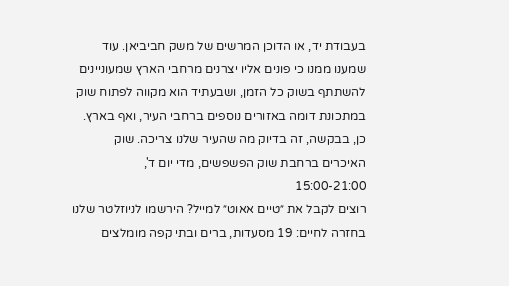בעבודת יד, או הדוכן המרשים של משק חביביאן. עוד שמענו ממנו כי פונים אליו יצרנים מרחבי הארץ שמעוניינים להשתתף בשוק כל הזמן, ושבעתיד הוא מקווה לפתוח שוק במתכונת דומה באזורים נוספים ברחבי העיר, ואף בארץ. כן, בבקשה, זה בדיוק מה שהעיר שלנו צריכה. שוק האיכרים ברחבת שוק הפשפשים, מדי יום ד', 15:00-21:00
רוצים לקבל את ״טיים אאוט״ למייל? הירשמו לניוזלטר שלנו
בחזרה לחיים: 19 מסעדות, ברים ובתי קפה מומלצים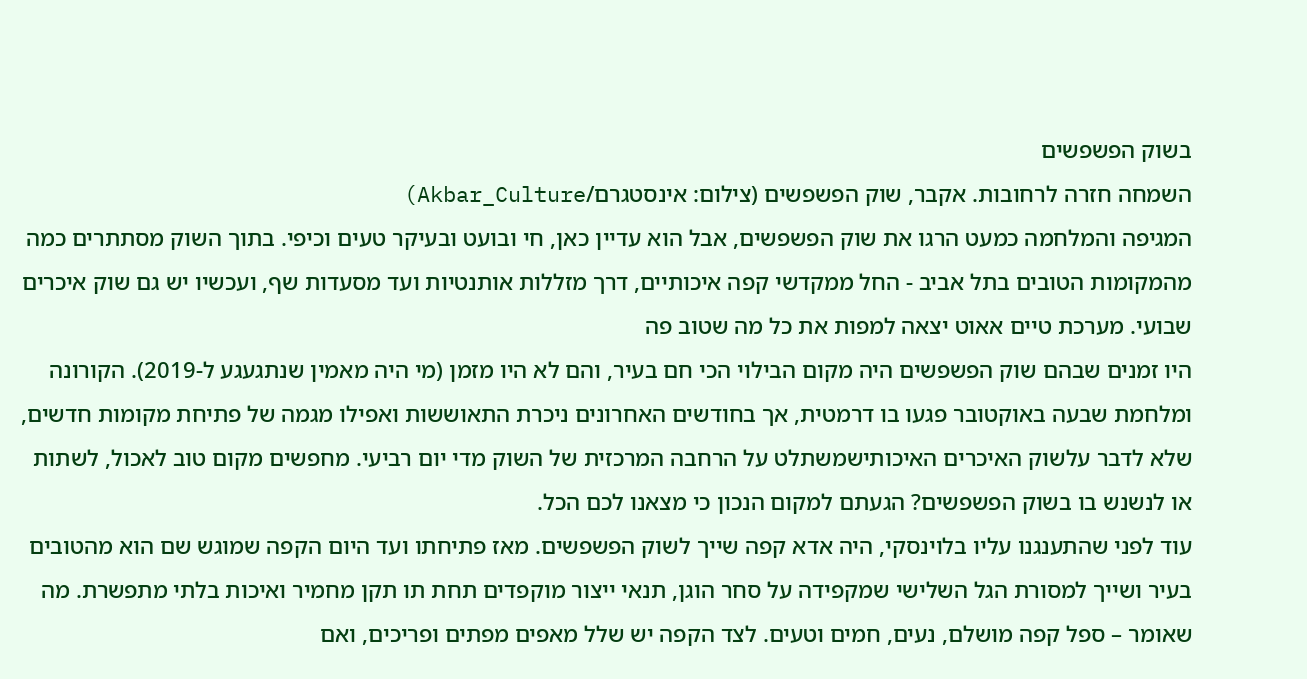בשוק הפשפשים
השמחה חזרה לרחובות. אקבר, שוק הפשפשים (צילום: אינסטגרם/Akbar_Culture)
המגיפה והמלחמה כמעט הרגו את שוק הפשפשים, אבל הוא עדיין כאן, חי ובועט ובעיקר טעים וכיפי. בתוך השוק מסתתרים כמה מהמקומות הטובים בתל אביב - החל ממקדשי קפה איכותיים, דרך מזללות אותנטיות ועד מסעדות שף, ועכשיו יש גם שוק איכרים שבועי. מערכת טיים אאוט יצאה למפות את כל מה שטוב פה
היו זמנים שבהם שוק הפשפשים היה מקום הבילוי הכי חם בעיר, והם לא היו מזמן (מי היה מאמין שנתגעגע ל-2019). הקורונה ומלחמת שבעה באוקטובר פגעו בו דרמטית, אך בחודשים האחרונים ניכרת התאוששות ואפילו מגמה של פתיחת מקומות חדשים, שלא לדבר עלשוק האיכרים האיכותישמשתלט על הרחבה המרכזית של השוק מדי יום רביעי. מחפשים מקום טוב לאכול, לשתות או לנשנש בו בשוק הפשפשים? הגעתם למקום הנכון כי מצאנו לכם הכל.
עוד לפני שהתענגנו עליו בלוינסקי, היה אדא קפה שייך לשוק הפשפשים. מאז פתיחתו ועד היום הקפה שמוגש שם הוא מהטובים בעיר ושייך למסורת הגל השלישי שמקפידה על סחר הוגן, תנאי ייצור מוקפדים תחת תו תקן מחמיר ואיכות בלתי מתפשרת. מה שאומר – ספל קפה מושלם, נעים, חמים וטעים. לצד הקפה יש שלל מאפים מפתים ופריכים, ואם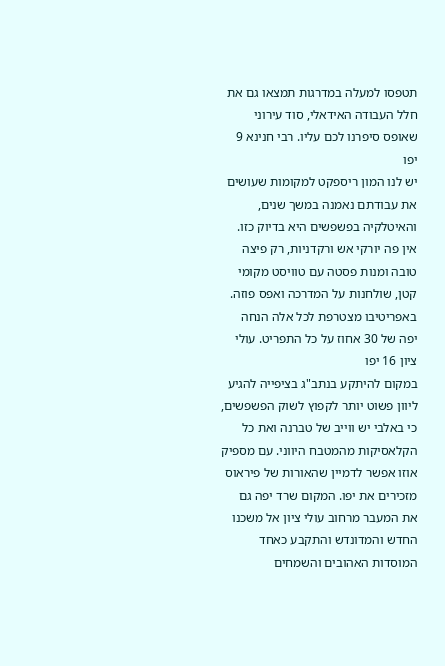תטפסו למעלה במדרגות תמצאו גם את חלל העבודה האידאלי, סוד עירוני שאופס סיפרנו לכם עליו. רבי חנינא 9 יפו
יש לנו המון ריספקט למקומות שעושים את עבודתם נאמנה במשך שנים, והאיטלקיה בפשפשים היא בדיוק כזו. אין פה יורקי אש ורקדניות, רק פיצה טובה ומנות פסטה עם טוויסט מקומי קטן, שולחנות על המדרכה ואפס פוזה. באפריטיבו מצטרפת לכל אלה הנחה יפה של 30 אחוז על כל התפריט. עולי ציון 16 יפו
במקום להיתקע בנתב"ג בציפייה להגיע ליוון פשוט יותר לקפוץ לשוק הפשפשים, כי באלבי יש ווייב של טברנה ואת כל הקלאסיקות מהמטבח היווני. עם מספיק אוזו אפשר לדמיין שהאורות של פיראוס מזכירים את יפו. המקום שרד יפה גם את המעבר מרחוב עולי ציון אל משכנו החדש והמדונדש והתקבע כאחד המוסדות האהובים והשמחים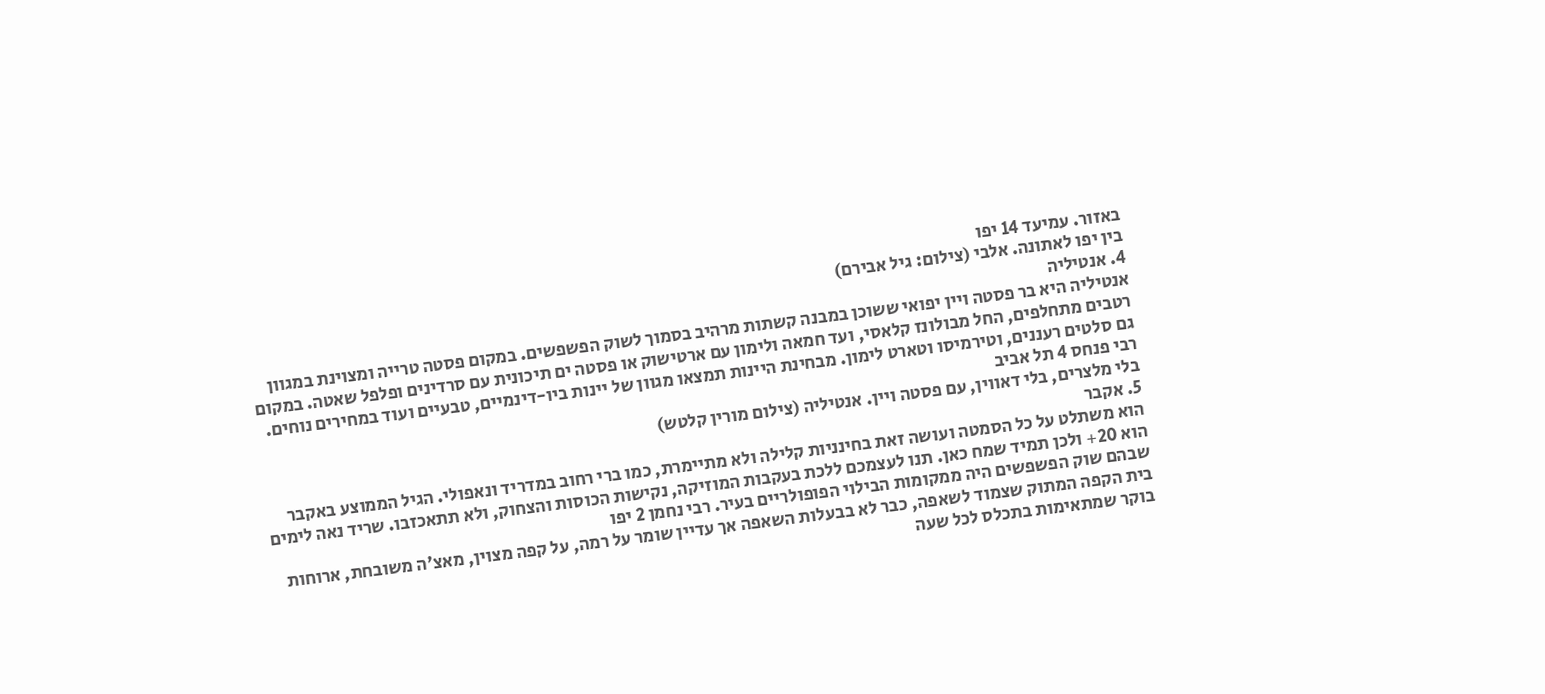באזור. עמיעד 14 יפו
בין יפו לאתונה. אלבי (צילום: גיל אבירם)
4. אנטיליה
אנטיליה היא בר פסטה ויין יפואי ששוכן במבנה קשתות מרהיב בסמוך לשוק הפשפשים. במקום פסטה טרייה ומצוינת במגוון רטבים מתחלפים, החל מבולונז קלאסי, ועד חמאה ולימון עם ארטישוק או פסטה ים תיכונית עם סרדינים ופלפל שאטה. במקום גם סלטים רעננים, וטירמיסו וטארט לימון. מבחינת היינות תמצאו מגוון של יינות ביו-דינמיים, טבעיים ועוד במחירים נוחים. רבי פנחס 4 תל אביב
בלי מלצרים, בלי דאווין, עם פסטה ויין. אנטיליה (צילום מורין קלטש)
5. אקבר
הוא משתלט על כל הסמטה ועושה זאת בחינניות קלילה ולא מתיימרת, כמו ברי רחוב במדריד ונאפולי. הגיל הממוצע באקבר הוא 20+ ולכן תמיד שמח כאן. תנו לעצמכם ללכת בעקבות המוזיקה, נקישות הכוסות והצחוק, ולא תתאכזבו. שריד נאה לימים שבהם שוק הפשפשים היה ממקומות הבילוי הפופולריים בעיר. רבי נחמן 2 יפו
בית הקפה המתוק שצמוד לשאפה, כבר לא בבעלות השאפה אך עדיין שומר על רמה, על קפה מצוין, מאצ'ה משובחת, ארוחות בוקר שמתאימות בתכלס לכל שעה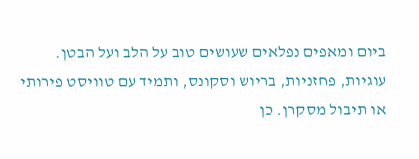ביום ומאפים נפלאים שעושים טוב על הלב ועל הבטן. עוגיות, פחזניות, בריוש וסקונס, ותמיד עם טוויסט פירותי או תיבול מסקרן. כן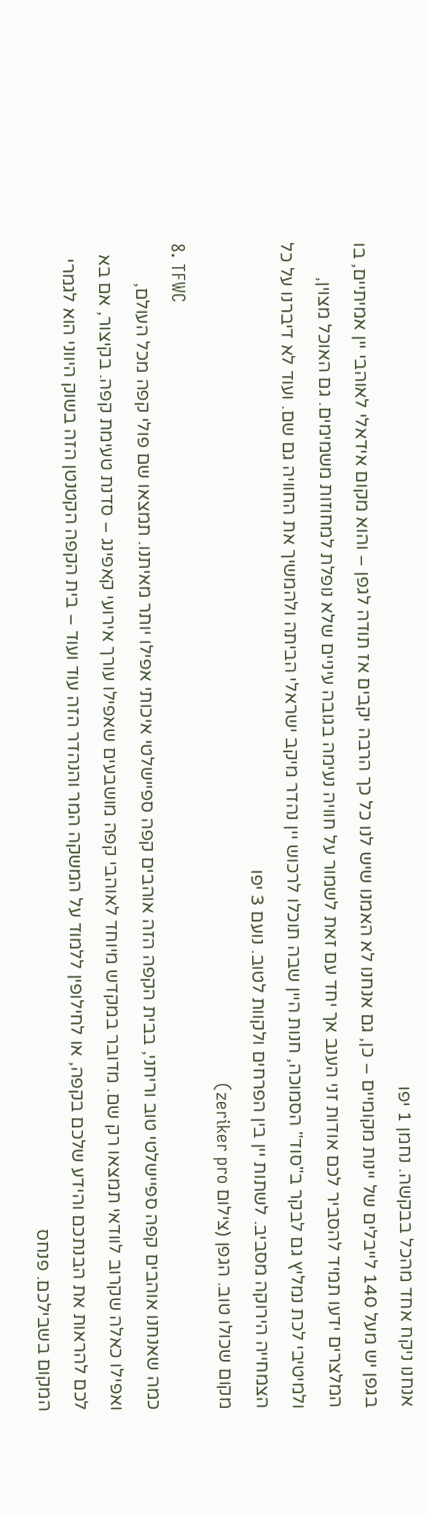אנחנו ניקח אחד מהכל בבקשה. נחמן 1 יפו
בגפן יש מעל 140 לייבלים של יינות מקומיים – כן, גם אנחנו לא האמנו שיש לנו כל כך הרבה יקבים אז תודה לגפן – והוא מקום אידאלי לאוהבי יין אמיתיים, בו המלצרים ידעו תמיד להסביר לכם אודות זני הענב אך יחד עם זאת לשמור על חוויה נעימה בגובה עיניים שלא נופלת למחוזות משמימים. גם האוכל מצוין, ולמיטיבי לכת נמליץ גם לבקר ב"סוד" הסמוכה, חנות היין שבה תוכלו לרכוש יין נהדר מיקב ישראלי הביתה ולהמשיך את החוויה גם שם. ועוד לא דיברנו על כל הצמחייה הירוקה מסביב. לשתות יין בין הפרחים ולקוות לטוב. נועם 3 יפו
מקום שכולו טוב. הגפן (צילום zeriker pro)
8. TFWC
כמה שאנחנו אוהבים קפה ספיישלטי טוב וריחני, בבית הקפה הזה אוהבים קפה ספיישלטי איכותי אפילו יותר מאיתנו. תמצאו שם פולי קפה מכל העולם, ואפילו כאלה שקרוב לוודאי תמצאו רק שם. מדובר במקדש מיוחד לאוהבי קפה מושבעים שאפילו עורך אירועי קאפינג – סדנת טעימת קפה. בקיצור, אם בא לכם להראות את הבנתכם והידע שלכם בקפה, או לחילופין ללמוד על המשקה המר והנהדר הזה עוד ועוד – בית הקפה הקטנטן הזה בשוק היווני הוא לגמרי המקום בשבילכם. פנחס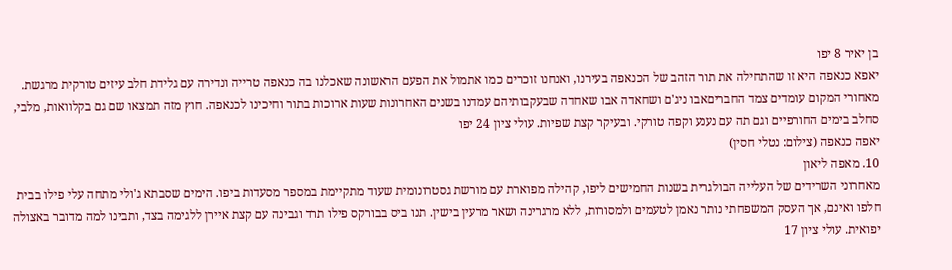בן יאיר 8 יפו
יאפא כנאפה היא זו שהתחילה את תור הזהב של הכנאפה בעירנו, ואנחנו זוכרים כמו אתמול את הפעם הראשונה שאכלנו בה כנאפה טרייה ונדירה עם גלידת חלב עיזים טורקית מרגשת. מאחורי המקום עומדים צמד החבריםאבו ניג'ם ושחאדה אבו שאחדה שבעקבותיהם עמדנו בשנים האחרונות שעות ארוכות בתור וחיכינו לכנאפה. חוץ מזה תמצאו שם גם בקלוואות, מלבי, סחלב בימים החורפיים וגם תה עם נענע וקפה טורקי. ובעיקר קצת שפיות. עולי ציון 24 יפו
יאפה כנאפה (צילום: נטלי חסין)
10. מאפה ליאון
מאחרוני השרידים של העלייה הבולגרית בשנות החמישים ליפו, קהילה מפוארת עם מורשת גסטרונומית שעוד מתקיימת במספר מסעדות ביפו. הימים שסבתא ג'ולי מתחה עלי פילו בבית חלפו ואינם, אך העסק המשפחתי נותר נאמן לטעמים ולמסורות, ללא מרגרינה ושאר מרעין בישין. תנו ביס בבורקס פילו תרד וגבינה עם קצת איירן ללגימה בצד, ותבינו למה מדובר באצולה יפואית. עולי ציון 17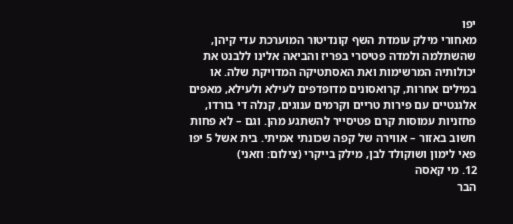יפו
מאחורי מילק עומדת השף קונדיטור המוערכת עדי קיהן, שהשתלמה ולמדה פטיסרי בפריז והביאה אלינו ללבנט את יכולותיה המרשימות ואת האסתטיקה המדויקת שלה. או במילים אחרות, קרואסונים מדופדפים לעילא ולעילא, מאפים אלגנטיים עם פירות טריים וקרמים ענוגים, קנלה די בורדו, פחזניות עמוסות קרם פטיסייר להשתגע מהן. וגם – לא פחות חשוב באזור – אווירה של קפה שכונתי אמיתי. בית אשל 5 יפו
פאי לימון ושוקולד לבן, מילק בייקרי (צילום: וזאני)
12. מי קאסה
הבר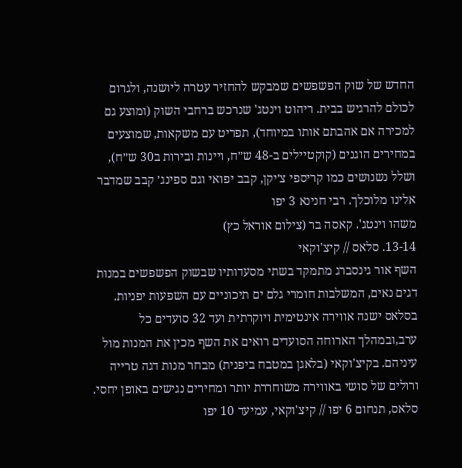החדש של שוק הפשפשים שמבקש להחזיר עטרה ליושנה, ולגרום לכולם להרגיש בבית. ריהוט וינטג' שנרכש ברחבי השוק (ומוצע גם למכירה אם אהבתם אותו במיוחד), תפריט עם משקאות, שמוצעים במחירים הוגנים (קוקטיילים ב-48 ש״ח, ויינות ובירות ב30 ש״ח), ושלל נשנושים כמו קריספי צ׳יקן, קבב יפואי וגם ספינג׳ קבב שמדבר אלינו מלוכלך. רבי חנינא 3 יפו
משהו וינטג'. קאסה בר (צילום אוראל כץ)
13-14. סלאס // קיצ'וקאי
השף אור גינסברג מתמקד בשתי מסעדותיו שבשוק הפשפשים במנות דגים נאים, המשלבות חומרי גלם ים תיכוניים עם השפעות יפניות. בסלאס ישנה אווירה אינטימית ויוקרתית ועד 32 סועדים כל ערב,ובמהלך הארוחה הסועדים רואים את השף מכין את המנות מול עיניהם. בקיצ'וקאי (בלאגן במטבח ביפנית) מבחר מנות דגה טרייה ורולים של סושי באווירה משוחררת יותר ומחירים נגישים באופן יחסי. סלאס, תנחום 6 יפו // קיצ'וקאי, עמיעד 10 יפו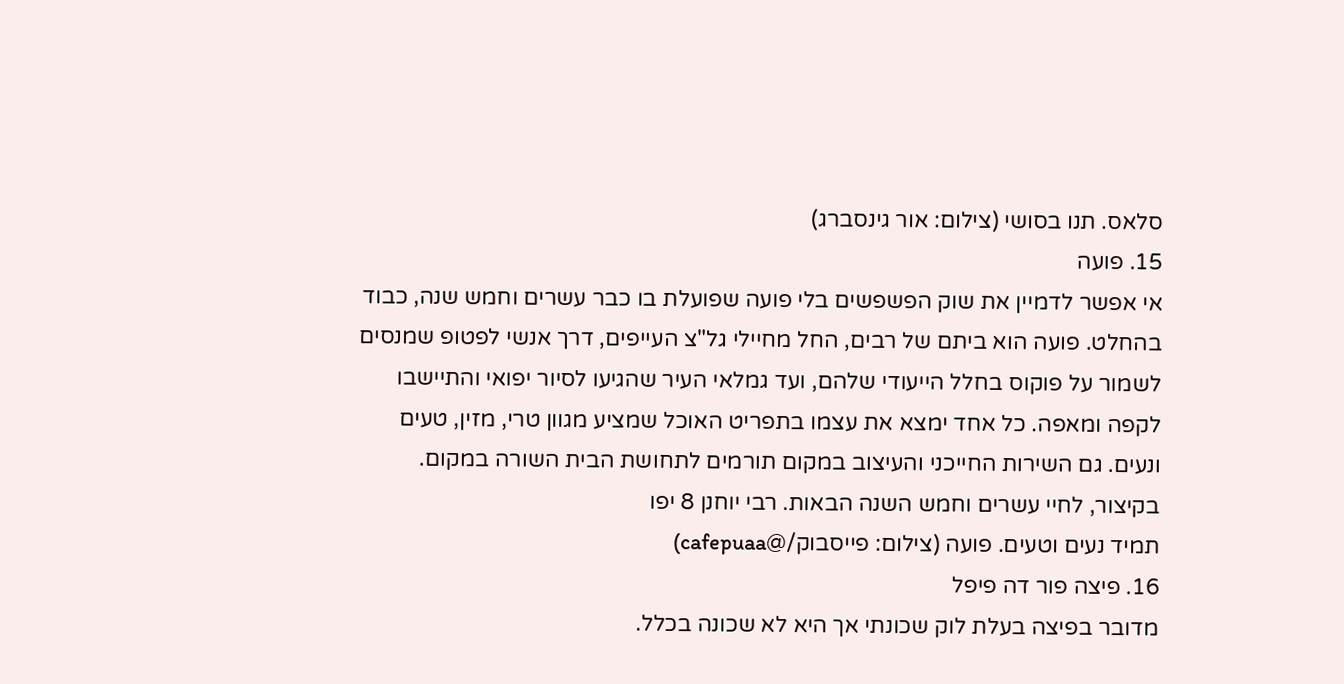סלאס. תנו בסושי (צילום: אור גינסברג)
15. פועה
אי אפשר לדמיין את שוק הפשפשים בלי פועה שפועלת בו כבר עשרים וחמש שנה, כבוד בהחלט. פועה הוא ביתם של רבים, החל מחיילי גל"צ העייפים, דרך אנשי לפטופ שמנסים לשמור על פוקוס בחלל הייעודי שלהם, ועד גמלאי העיר שהגיעו לסיור יפואי והתיישבו לקפה ומאפה. כל אחד ימצא את עצמו בתפריט האוכל שמציע מגוון טרי, מזין, טעים ונעים. גם השירות החייכני והעיצוב במקום תורמים לתחושת הבית השורה במקום. בקיצור, לחיי עשרים וחמש השנה הבאות. רבי יוחנן 8 יפו
תמיד נעים וטעים. פועה (צילום: פייסבוק/@cafepuaa)
16. פיצה פור דה פיפל
מדובר בפיצה בעלת לוק שכונתי אך היא לא שכונה בכלל.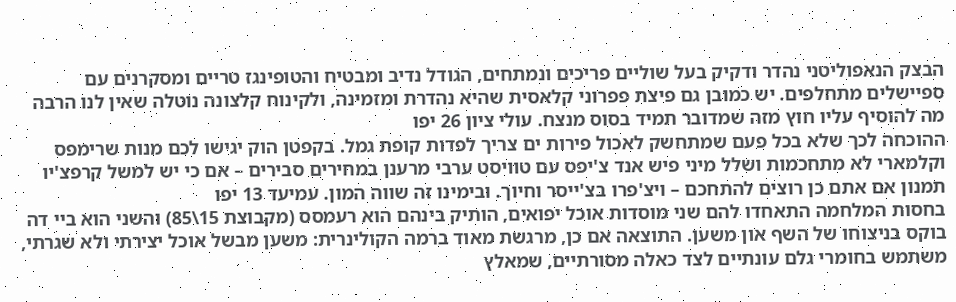הבצק הנאפוליטני נהדר ודקיק בעל שוליים פריכים ונמתחים, הגודל נדיב ומבטיח והטופינגז טריים ומסקרנים עם ספיישלים מתחלפים. יש כמובן גם פיצת פפרוני קלאסית שהיא נהדרת ומזמינה, ולקינוח קלצונה נוטלה שאין לנו הרבה מה להוסיף עליו חוץ מזה שמדובר תמיד בסוס מנצח. עולי ציון 26 יפו
ההוכחה לכך שלא בכל פעם שמתחשק לאכול פירות ים צריך לפדות קופת גמל. בקפטן הוק יגישו לכם מנות שרימפס וקלמארי לא מתחכמות ושלל מיני פיש אנד צ'יפס עם טוויסט ערבי מרענן במחירים סבירים – אם כי יש למשל קרפצ'יו תמנון אם אתם כן רוצים להתחכם – ויצ'פרו בצ'ייסר וחיוך. ובימינו זה שווה המון. עמיעד 13 יפו
בחסות המלחמה התאחדו להם שני מוסדות אוכל יפואים, הותיק בינהם הוא רעמסס (מקבוצת 15\85) והשני הוא ביי דה בוקס בניצוחו של השף און משען. התוצאה אם כן, מרגשת מאוד ברמה הקולינרית: משען מבשל אוכל יצירתי ולא שגרתי, משתמש בחומרי גלם עונתיים לצד כאלה מסורתיים, שמאלץ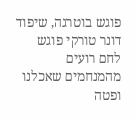פוגש בוטרגה, שיפוד דונר טורקי פוגש לחם רועים מהמנחמים שאכלנו ופטה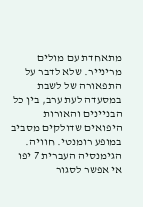מתאחדת עם מולים מרינייר. שלא לדבר על התפאורה של לשבת במסעדה לעת ערב, בין כל הבניינים והאורות היפואים שדולקים מסביב במופע רומנטי. חוויה. הגימנסיה העברית 7 יפו
אי אפשר לסגור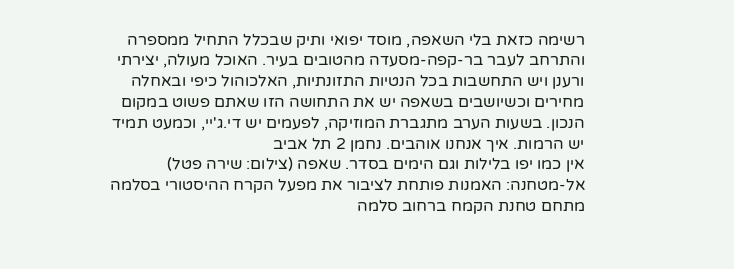רשימה כזאת בלי השאפה, מוסד יפואי ותיק שבכלל התחיל ממספרה והתרחב לעבר בר-קפה-מסעדה מהטובים בעיר. האוכל מעולה, יצירתי ורענן ויש התחשבות בכל הנטיות התזונתיות, האלכוהול כיפי ובאחלה מחירים וכשיושבים בשאפה יש את התחושה הזו שאתם פשוט במקום הנכון. בשעות הערב מתגברת המוזיקה, לפעמים יש די.ג'יי, וכמעט תמיד יש הרמות. איך אנחנו אוהבים. נחמן 2 תל אביב
אין כמו יפו בלילות וגם הימים בסדר. שאפה (צילום: שירה פטל)
אל-מטחנה: האמנות פותחת לציבור את מפעל הקרח ההיסטורי בסלמה
מתחם טחנת הקמח ברחוב סלמה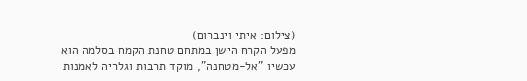(צילום: איתי וינברום)
מפעל הקרח הישן במתחם טחנת הקמח בסלמה הוא עכשיו "אל-מטחנה", מוקד תרבות וגלריה לאמנות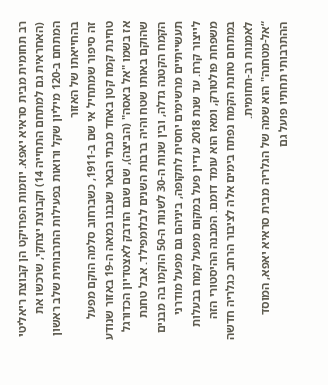רב תחומית מבית סראיא יאפא. יוזמות הפרויקט הן קבוצת ריאליטי (האחראית גם למתחם התחייה 14) וקבוצת יצחקי, שרכשו את המתחם ב-120 מיליון שקל ורואות בפעילות התרבותית שלב ראשון בהחייאתו של האזור
זה סיפור שמתחיל אי שם ב-1911, כשברחוב סלמה הוקם מפעל טחינת קמח קטן באחד מבתי הבאר שנבנו במאה ה-19 באזור שנודע אז בשמו "אל באסה" (הביצה), שם שגם הודבק לאצטדיון הכדורגל שהוקם באותו שטח והיה ברבות השנים לבלומפילד. אבל טחנת הקמח הקטנה גדלה, ובין שנות ה-30 לשנות ה-50 הוקמו בה מבנים תעשייתיים מרשימים יחסית לתקופה, ביניהם גם מפעל מודרני לייצור קרח. עד שנת 2018 עדיין פעל במקום מפעל קמח בבעלות משפחת פולטורק, ומאז הוא עומד דומם. המבנה ההיסטורי הזה במתחם טחנת הקמח נפתח בימים אלה לציבור הרחב כגלריה חדשה לאמנות רב-תחומית.
“אל-מטחנה" הוא שמה של הגלריה מבית סראיא יאפא, המוסד ההתרבותי תחתיו פועל גם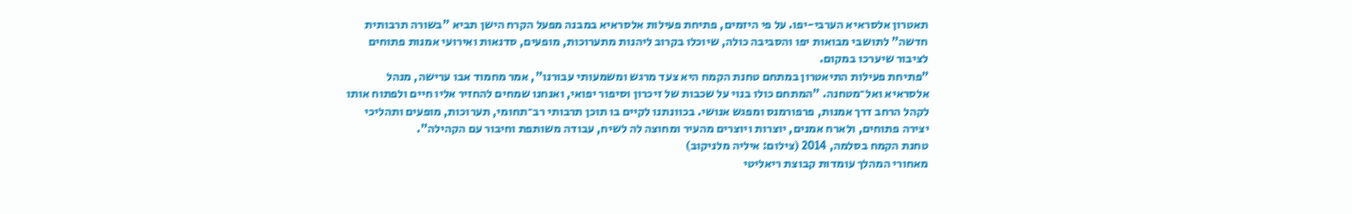תאטרון אלסראיא הערבי-יפו. על פי היזמים, פתיחת פעילות אלסראיא במבנה מפעל הקרח הישן תביא "בשורה תרבותית חדשה" לתושבי מבואות יפו והסביבה כולה, שיוכלו בקרוב ליהנות מתערוכות, מופעים, סדנאות ואירועי אמנות פתוחים לציבור שיערכו במקום.
"פתיחת פעילות התיאטרון במתחם טחנת הקמח היא צעד מרגש ומשמעותי עבורנו", אמר מחמוד אבו ערישה, מנהל אלסראיא ואל־מטחנה. "המתחם כולו בנוי על שכבות של זיכרון וסיפור יפואי, ואנחנו שמחים להחזיר אליו חיים ולפתוח אותו לקהל הרחב דרך אמנות, פרפורמנס ומפגש אנושי. בכוונתנו לקיים בו תוכן תרבותי רב־תחומי, תערוכות, מופעים ותהליכי יצירה פתוחים, ולארח אמנים, יוצרות ויוצרים מהעיר ומחוצה לה לשיח, עבודה משותפת וחיבור עם הקהילה".
טחנת הקמח בסלמה, 2014 (צילום: איליה מלניקוב)
מאחורי המהלך עומדות קבוצת ריאליטי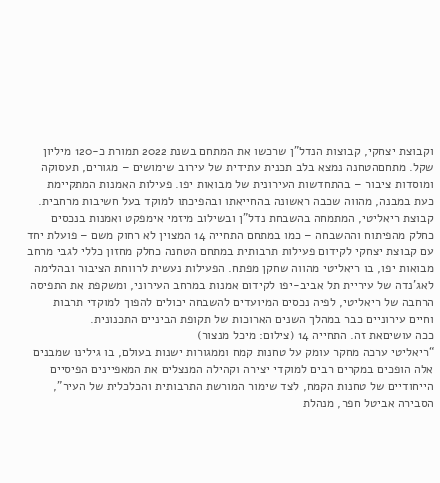וקבוצת יצחקי, קבוצות הנדל"ן שרכשו את המתחם בשנת 2022 תמורת כ-120 מיליון שקל. מתחםהטחנה נמצא בלב תכנית עתידית של עירוב שימושים – מגורים, תעסוקה ומוסדות ציבור – בהתחדשות העירונית של מבואות יפו. פעילות האמנות המתקיימת כעת במבנה, מהווה שכבה ראשונה בהחייאתו ובהפיכתו למוקד בעל חשיבות מרחבית.
קבוצת ריאליטי, המתמחה בהשבחת נדל”ן ובשילוב מיזמי אימפקט ואמנות בנכסים כחלק מהפיתוח וההשבחה – כמו במתחם התחייה 14 המצוין לא רחוק משם – פועלת יחד עם קבוצת יצחקי לקידום פעילות תרבותית במתחם הטחנה כחלק מחזון כללי לגבי מרחב מבואות יפו, בו ריאליטי מהווה שחקן מפתח. הפעילות נעשית לרווחת הציבור ובהלימה לאג’נדה של עיריית תל אביב-יפו לקידום אמנות במרחב העירוני, ומשקפת את התפיסה הרחבה של ריאליטי, לפיה נכסים המיועדים להשבחה יכולים להפוך למוקדי תרבות וחיים עירוניים כבר במהלך השנים הארוכות של תקופת הביניים התכנונית.
ככה עושיםאת זה. התחייה 14 (צילום: מיכל מנצור)
“ריאליטי ערכה מחקר עומק על טחנות קמח וממגורות ישנות בעולם, בו גילינו שמבנים אלה הופכים במקרים רבים למוקדי יצירה וקהילה המנצלים את המאפיינים הפיסיים הייחודיים של טחנות הקמח, לצד שימור המורשת התרבותית והכלכלית של העיר", הסבירה אביטל חפר, מנהלת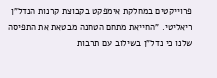פרוייקטים במחלקת אימפקט בקבוצת קרנות הנדל"ן ריאליטי. "החייאת מתחם הטחנה מבטאת את התפיסה שלנו כי נדל"ן בשילוב עם תרבות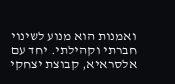ואמנות הוא מנוע לשינוי חברתי וקהילתי. יחד עם אלסראיא, קבוצת יצחקי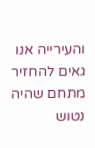והעירייה אנו גאים להחזיר מתחם שהיה נטוש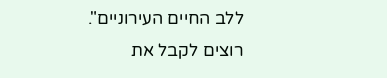ללב החיים העירוניים".
רוצים לקבל את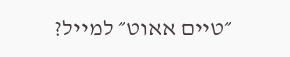״טיים אאוט״ למייל?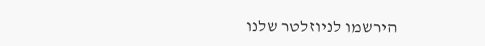הירשמו לניוזלטר שלנו